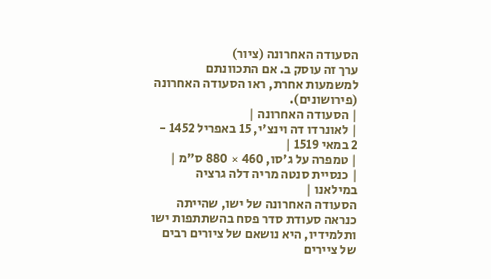הסעודה האחרונה (ציור)
ערך זה עוסק ב. אם התכוונתם למשמעות אחרת, ראו הסעודה האחרונה (פירושונים).
| הסעודה האחרונה |
| לאונרדו דה וינצ'י, 15 באפריל 1452 - 2 במאי 1519 |
| טמפרה על ג'סו, 460 × 880 ס"מ |
| כנסיית סנטה מריה דלה גרציה במילאנו |
הסעודה האחרונה של ישו, שהייתה כנראה סעודת סדר פסח בהשתתפות ישו ותלמידיו, היא נושאם של ציורים רבים של ציירים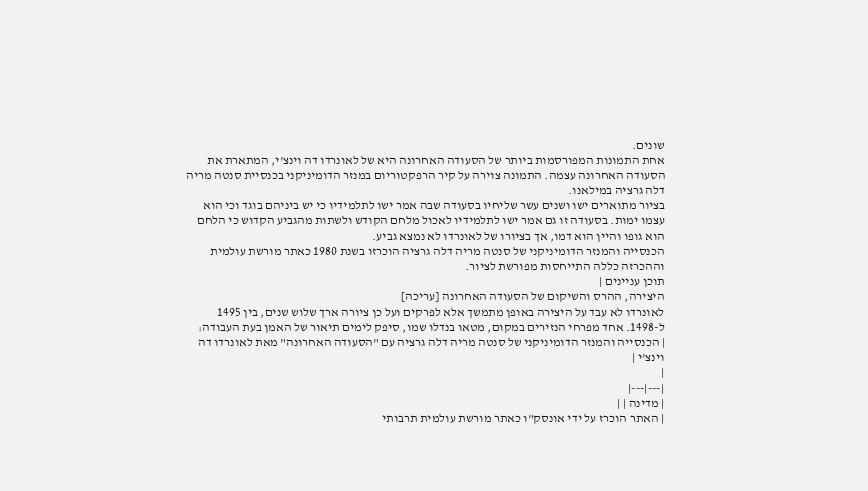שונים.
אחת התמונות המפורסמות ביותר של הסעודה האחרונה היא של לאונרדו דה וינצ'י, המתארת את הסעודה האחרונה עצמה. התמונה צוירה על קיר הרפקטוריום במנזר הדומיניקני בכנסיית סנטה מריה דלה גרציה במילאנו.
בציור מתוארים ישו ושנים עשר שליחיו בסעודה שבה אמר ישו לתלמידיו כי יש ביניהם בוגד וכי הוא עצמו ימות. בסעודה זו גם אמר ישו לתלמידיו לאכול מלחם הקודש ולשתות מהגביע הקדוש כי הלחם הוא גופו והיין הוא דמו, אך בציורו של לאונרדו לא נמצא גביע.
הכנסייה והמנזר הדומיניקני של סנטה מריה דלה גרציה הוכרזו בשנת 1980 כאתר מורשת עולמית וההכרזה כללה התייחסות מפורשת לציור.
תוכן עניינים |
היצירה, ההרס והשיקום של הסעודה האחרונה [עריכה]
לאונרדו לא עבד על היצירה באופן מתמשך אלא לפרקים ועל כן ציורה ארך שלוש שנים, בין 1495 ל-1498. אחד מפרחי הנזירים במקום, מטאו בנדלו שמו, סיפק לימים תיאור של האמן בעת העבודה:
| הכנסייה והמנזר הדומיניקני של סנטה מריה דלה גרציה עם "הסעודה האחרונה" מאת לאונרדו דה וינצ'י |
|
|---|---|
| מדינה | |
| האתר הוכרז על ידי אונסק"ו כאתר מורשת עולמית תרבותי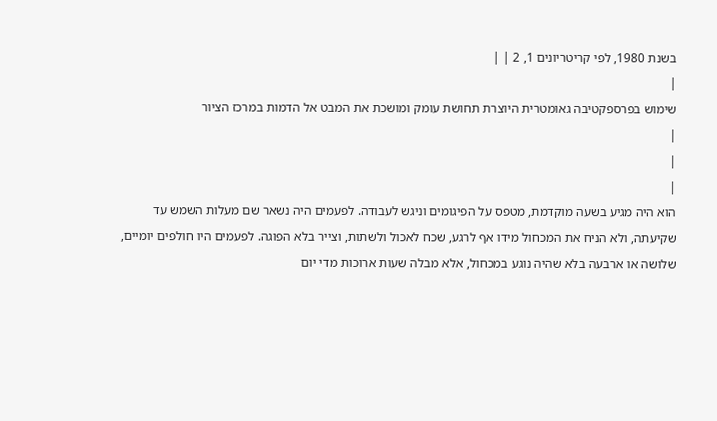בשנת 1980, לפי קריטריונים 1, 2 | |
|
שימוש בפרספקטיבה גאומטרית היוצרת תחושת עומק ומושכת את המבט אל הדמות במרכז הציור
|
|
|
הוא היה מגיע בשעה מוקדמת, מטפס על הפיגומים וניגש לעבודה. לפעמים היה נשאר שם מעלות השמש עד שקיעתה, ולא הניח את המכחול מידו אף לרגע, שכח לאכול ולשתות, וצייר בלא הפוגה. לפעמים היו חולפים יומיים, שלושה או ארבעה בלא שהיה נוגע במכחול, אלא מבלה שעות ארוכות מדי יום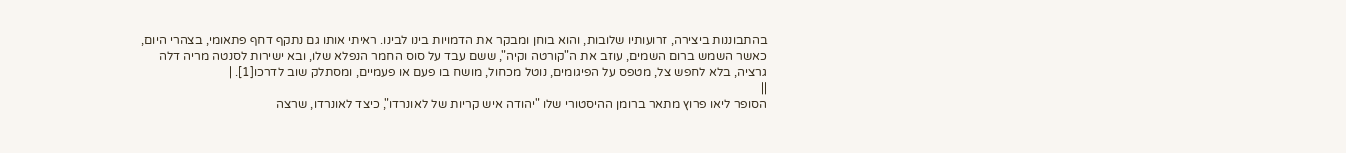בהתבוננות ביצירה, זרועותיו שלובות, והוא בוחן ומבקר את הדמויות בינו לבינו. ראיתי אותו גם נתקף דחף פתאומי, בצהרי היום, כאשר השמש ברום השמים, עוזב את ה"קורטה וקיה", ששם עבד על סוס החמר הנפלא שלו, ובא ישירות לסנטה מריה דלה גרציה, בלא לחפש צל, מטפס על הפיגומים, נוטל מכחול, מושח בו פעם או פעמיים, ומסתלק שוב לדרכו[1]. |
||
הסופר ליאו פרוץ מתאר ברומן ההיסטורי שלו "יהודה איש קריות של לאונרדו", כיצד לאונרדו, שרצה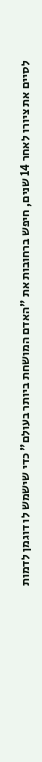לסיים את ציורו לאחר 14 שנים, חיפש ברחובות את "האדם המושחת ביותר בעולם" כדי שישמש לו דוגמן לדמות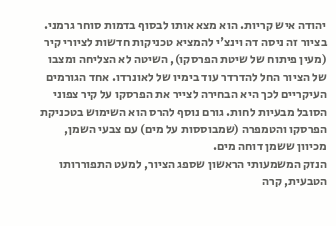יהודה איש קריות. הוא מצא אותו לבסוף בדמות סוחר גרמני.
בציור זה ניסה דה וינצ'י להמציא טכניקות חדשות לציורי קיר (מעין פיתוח של שיטת הפרסקו), השיטה לא הצליחה ומצבו של הציור החל להדרדר עוד בימיו של לאונרדו. אחד הגורמים העיקריים לכך היא הבחירה לצייר את הפרסקו על קיר צפוני הסובל מבעיות לחות. גורם נוסף להרס הוא השימוש בטכניקת הפרסקו והטמפרה (שמבוססות על מים) עם צבעי השמן, מכיוון ששמן דוחה מים.
הנזק המשמעותי הראשון שספג הציור, למעט התפוררותו הטבעית, קרה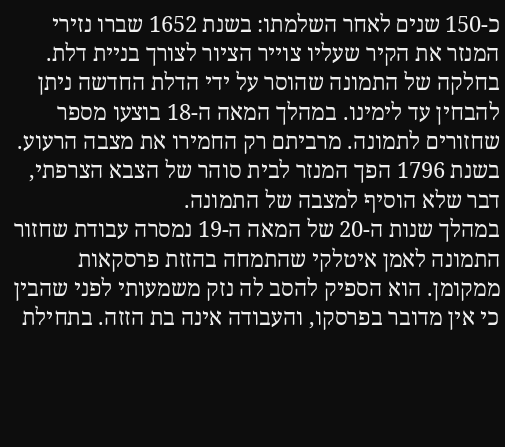כ-150 שנים לאחר השלמתו: בשנת 1652 שברו נזירי המנזר את הקיר שעליו צוייר הציור לצורך בניית דלת. בחלקה של התמונה שהוסר על ידי הדלת החדשה ניתן להבחין עד לימינו. במהלך המאה ה-18 בוצעו מספר שחזורים לתמונה. מרביתם רק החמירו את מצבה הרעוע. בשנת 1796 הפך המנזר לבית סוהר של הצבא הצרפתי, דבר שלא הוסיף למצבה של התמונה.
במהלך שנות ה-20 של המאה ה-19 נמסרה עבודת שחזור התמונה לאמן איטלקי שהתמחה בהזזת פרסקאות ממקומן. הוא הספיק להסב לה נזק משמעותי לפני שהבין כי אין מדובר בפרסקו, והעבודה אינה בת הזזה. בתחילת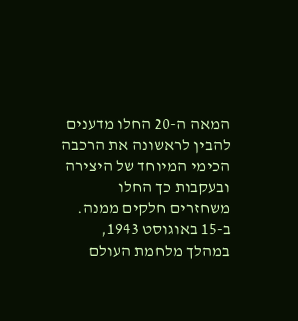המאה ה-20 החלו מדענים להבין לראשונה את הרכבה הכימי המיוחד של היצירה ובעקבות כך החלו משחזרים חלקים ממנה. ב-15 באוגוסט 1943, במהלך מלחמת העולם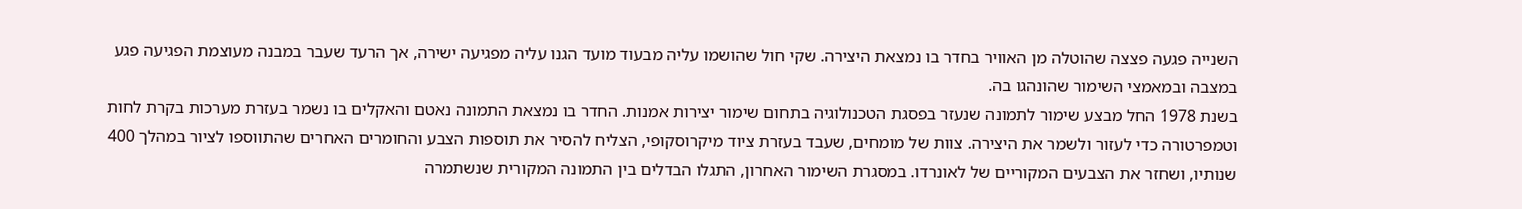השנייה פגעה פצצה שהוטלה מן האוויר בחדר בו נמצאת היצירה. שקי חול שהושמו עליה מבעוד מועד הגנו עליה מפגיעה ישירה, אך הרעד שעבר במבנה מעוצמת הפגיעה פגע במצבה ובמאמצי השימור שהונהגו בה.
בשנת 1978 החל מבצע שימור לתמונה שנעזר בפסגת הטכנולוגיה בתחום שימור יצירות אמנות. החדר בו נמצאת התמונה נאטם והאקלים בו נשמר בעזרת מערכות בקרת לחות וטמפרטורה כדי לעזור ולשמר את היצירה. צוות של מומחים, שעבד בעזרת ציוד מיקרוסקופי, הצליח להסיר את תוספות הצבע והחומרים האחרים שהתווספו לציור במהלך 400 שנותיו, ושחזר את הצבעים המקוריים של לאונרדו. במסגרת השימור האחרון, התגלו הבדלים בין התמונה המקורית שנשתמרה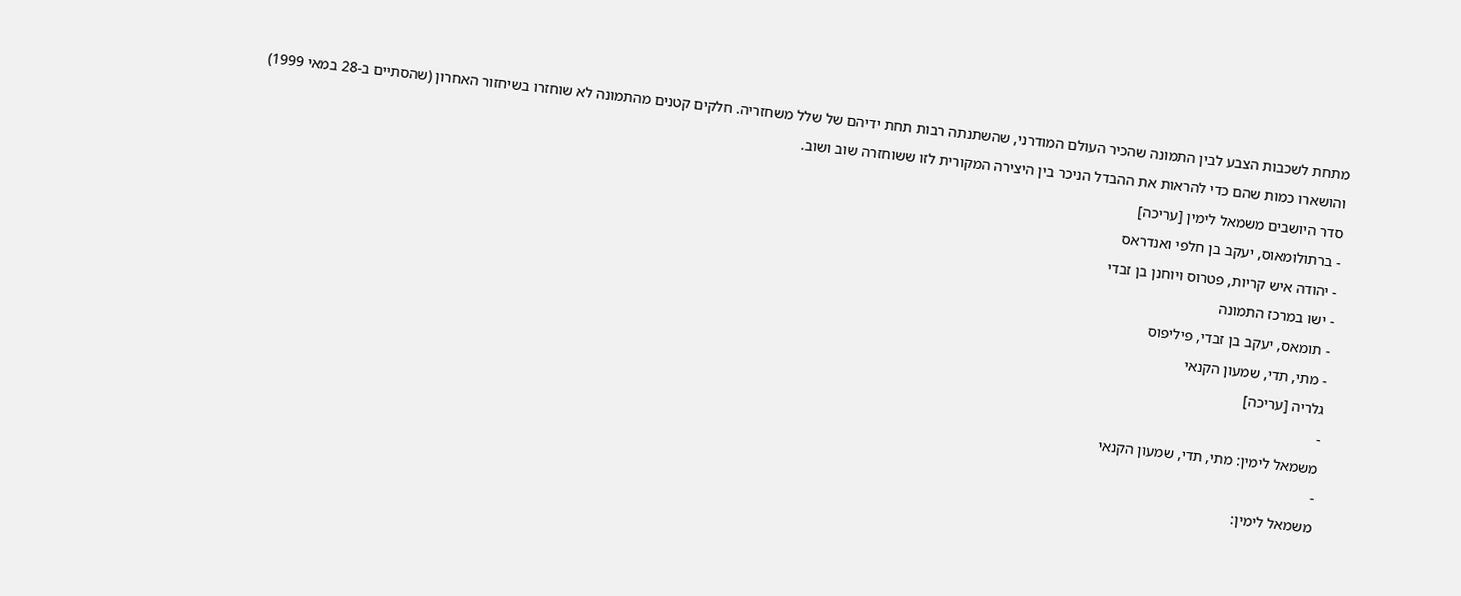מתחת לשכבות הצבע לבין התמונה שהכיר העולם המודרני, שהשתנתה רבות תחת ידיהם של שלל משחזריה. חלקים קטנים מהתמונה לא שוחזרו בשיחזור האחרון (שהסתיים ב-28 במאי 1999) והושארו כמות שהם כדי להראות את ההבדל הניכר בין היצירה המקורית לזו ששוחזרה שוב ושוב.
סדר היושבים משמאל לימין [עריכה]
- ברתולומאוס, יעקב בן חלפי ואנדראס
- יהודה איש קריות, פטרוס ויוחנן בן זבדי
- ישו במרכז התמונה
- תומאס, יעקב בן זבדי, פיליפוס
- מתי, תדי, שמעון הקנאי
גלריה [עריכה]
-
משמאל לימין: מתי, תדי, שמעון הקנאי
-
משמאל לימין: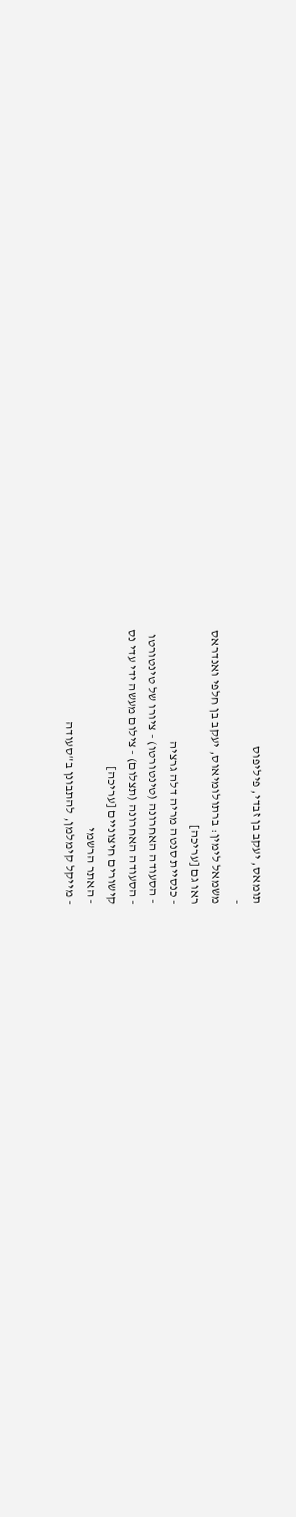תומאס, יעקב בן זבדי, פיליפוס
-
משמאל לימין: ברתולומיאוס, יעקב בן חלפי ואנדראס
ראו גם [עריכה]
- כנסיית סנטה מריה דלה גרציה
- הסעודה האחרונה (טינטורטו) - ציורו של טינטורטו
- הסעודה האחרונה (תצלום) - צילום מעשה ידי עדי נס
קישורים חיצוניים [עריכה]
- האתר הרשמי
- מייקל קימלמן, להתבונן ב"סעודה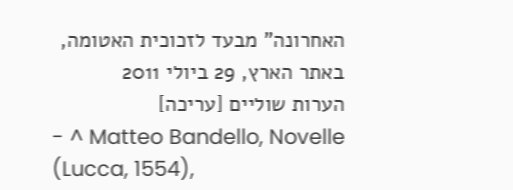האחרונה" מבעד לזכוכית האטומה, באתר הארץ, 29 ביולי 2011
הערות שוליים [עריכה]
- ^ Matteo Bandello, Novelle (Lucca, 1554),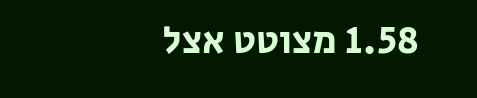1.58 מצוטט אצל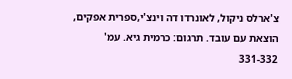צ'ארלס ניקול, לאונרדו דה וינצ'י,ספרית אפקים, הוצאת עם עובד. תרגום: כרמית גיא. עמ' 331-332